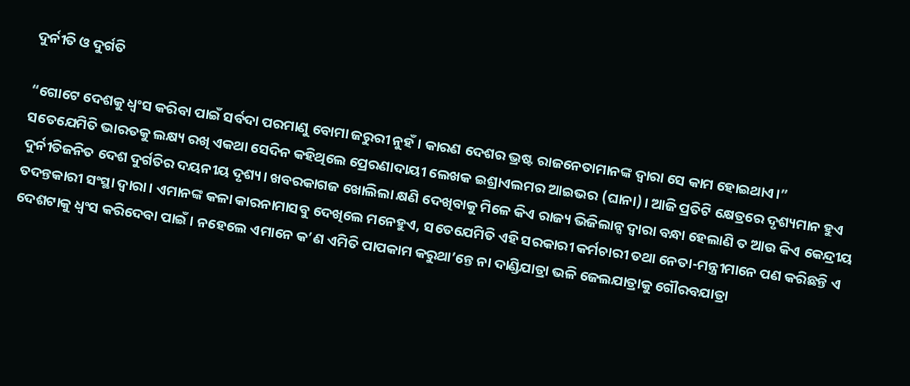ଦୁର୍ନୀତି ଓ ଦୁର୍ଗତି

“ଗୋଟେ ଦେଶକୁ ଧ୍ୱଂସ କରିବା ପାଇଁ ସର୍ବଦା ପରମାଣୁ ବୋମା ଜରୁରୀ ନୁହଁ। କାରଣ ଦେଶର ଭ୍ରଷ୍ଟ ରାଜନେତାମାନଙ୍କ ଦ୍ୱାରା ସେ କାମ ହୋଇଥାଏ।” ସତେଯେମିତି ଭାରତକୁ ଲକ୍ଷ୍ୟ ରଖି ଏକଥା ସେଦିନ କହିଥିଲେ ପ୍ରେରଣାଦାୟୀ ଲେଖକ ଇଶ୍ରାଏଲମର ଆଇଭର (ଘାନା)। ଆଜି ପ୍ରତିଟି କ୍ଷେତ୍ରରେ ଦୃଶ୍ୟମାନ ହୁଏ ଦୁର୍ନୀତିଜନିତ ଦେଶ ଦୁର୍ଗତିର ଦୟନୀୟ ଦୃଶ୍ୟ। ଖବରକାଗଜ ଖୋଲିଲା କ୍ଷଣି ଦେଖିବାକୁ ମିଳେ କିଏ ରାଜ୍ୟ ଭିଜିଲାନ୍ସ ଦ୍ୱାରା ବନ୍ଧା ହେଲାଣି ତ ଆଉ କିଏ କେନ୍ଦ୍ରୀୟ ତଦନ୍ତକାରୀ ସଂସ୍ଥା ଦ୍ୱାରା। ଏମାନଙ୍କ କଳା କାରନାମାସବୁ ଦେଖିଲେ ମନେହୁଏ, ସତେଯେମିତି ଏହି ସରକାରୀ କର୍ମଚାରୀ ତଥା ନେତା-ମନ୍ତ୍ରୀମାନେ ପଣ କରିଛନ୍ତି ଏ ଦେଶଟାକୁ ଧ୍ୱଂସ କରିଦେବା ପାଇଁ। ନହେଲେ ଏମାନେ କ’ଣ ଏମିତି ପାପକାମ କରୁଥା’ନ୍ତେ ନା ଦାଣ୍ଡିଯାତ୍ରା ଭଳି ଜେଲଯାତ୍ରାକୁ ଗୌରବଯାତ୍ରା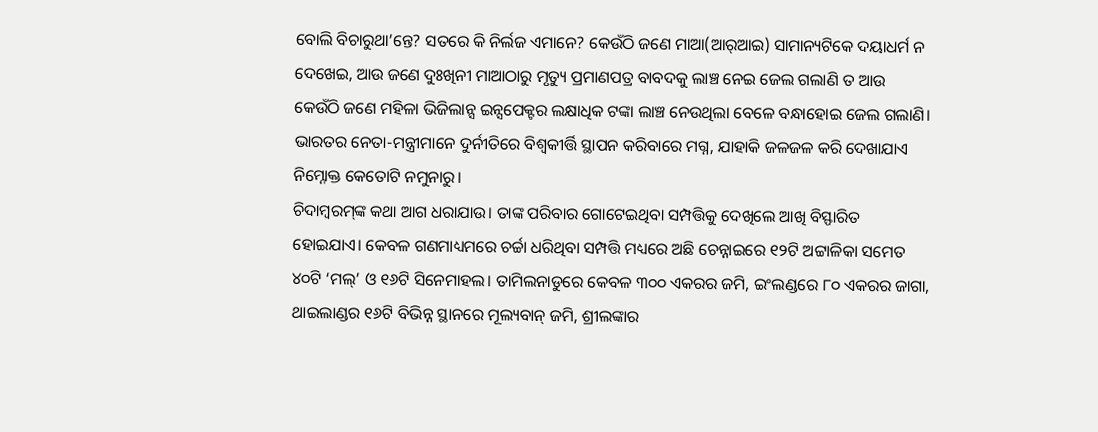ବୋଲି ବିଚାରୁଥା’ନ୍ତେ? ସତରେ କି ନିର୍ଲଜ ଏମାନେ? କେଉଁଠି ଜଣେ ମାଆ(ଆର୍‌ଆଇ) ସାମାନ୍ୟଟିକେ ଦୟାଧର୍ମ ନ ଦେଖେଇ, ଆଉ ଜଣେ ଦୁଃଖିନୀ ମାଆଠାରୁ ମୃତ୍ୟୁ ପ୍ରମାଣପତ୍ର ବାବଦକୁ ଲାଞ୍ଚ ନେଇ ଜେଲ ଗଲାଣି ତ ଆଉ କେଉଁଠି ଜଣେ ମହିଳା ଭିଜିଲାନ୍ସ ଇନ୍ସପେକ୍ଟର ଲକ୍ଷାଧିକ ଟଙ୍କା ଲାଞ୍ଚ ନେଉଥିଲା ବେଳେ ବନ୍ଧାହୋଇ ଜେଲ ଗଲାଣି। ଭାରତର ନେତା-ମନ୍ତ୍ରୀମାନେ ଦୁର୍ନୀତିରେ ବିଶ୍ୱକୀର୍ତ୍ତି ସ୍ଥାପନ କରିବାରେ ମଗ୍ନ, ଯାହାକି ଜଳଜଳ କରି ଦେଖାଯାଏ ନିମ୍ନୋକ୍ତ କେତୋଟି ନମୁନାରୁ।
ଚିଦାମ୍ବରମ୍‌ଙ୍କ କଥା ଆଗ ଧରାଯାଉ। ତାଙ୍କ ପରିବାର ଗୋଟେଇଥିବା ସମ୍ପତ୍ତିକୁ ଦେଖିଲେ ଆଖି ବିସ୍ଫାରିତ ହୋଇଯାଏ। କେବଳ ଗଣମାଧ୍ୟମରେ ଚର୍ଚ୍ଚା ଧରିଥିବା ସମ୍ପତ୍ତି ମଧ୍ୟରେ ଅଛି ଚେନ୍ନାଇରେ ୧୨ଟି ଅଟ୍ଟାଳିକା ସମେତ ୪୦ଟି ‘ମଲ୍‌’ ଓ ୧୬ଟି ସିନେମାହଲ। ତାମିଲନାଡୁରେ କେବଳ ୩୦୦ ଏକରର ଜମି, ଇଂଲଣ୍ଡରେ ୮୦ ଏକରର ଜାଗା, ଥାଇଲାଣ୍ଡର ୧୬ଟି ବିଭିନ୍ନ ସ୍ଥାନରେ ମୂଲ୍ୟବାନ୍‌ ଜମି, ଶ୍ରୀଲଙ୍କାର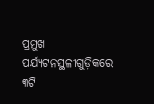ପ୍ରମୁଖ ପର୍ଯ୍ୟଟନସ୍ଥଳୀଗୁଡ଼ିକରେ ୩ଟି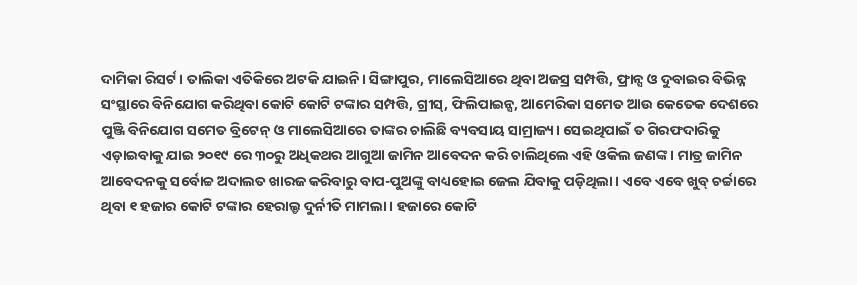ଦାମିକା ରିସର୍ଟ। ତାଲିକା ଏତିକିରେ ଅଟକି ଯାଇନି। ସିଙ୍ଗାପୁର, ମାଲେସିଆରେ ଥିବା ଅଜସ୍ର ସମ୍ପତ୍ତି, ଫ୍ରାନ୍ସ ଓ ଦୁବାଇର ବିଭିନ୍ନ ସଂସ୍ଥାରେ ବିନିଯୋଗ କରିଥିବା କୋଟି କୋଟି ଟଙ୍କାର ସମ୍ପତ୍ତି, ଗ୍ରୀସ୍‌, ଫିଲିପାଇନ୍ସ, ଆମେରିକା ସମେତ ଆଉ କେତେକ ଦେଶରେ ପୁଞ୍ଜି ବିନିଯୋଗ ସମେତ ବ୍ରିଟେନ୍‌ ଓ ମାଲେସିଆରେ ତାଙ୍କର ଚାଲିଛି ବ୍ୟବସାୟ ସାମ୍ରାଜ୍ୟ। ସେଇଥିପାଇଁ ତ ଗିରଫଦାରିକୁ ଏଡ଼ାଇବାକୁ ଯାଇ ୨୦୧୯ ରେ ୩୦ରୁ ଅଧିକଥର ଆଗୁଆ ଜାମିନ ଆବେଦନ କରି ଚାଲିଥିଲେ ଏହି ଓକିଲ ଜଣଙ୍କ। ମାତ୍ର ଜାମିନ ଆବେଦନକୁ ସର୍ବୋଚ୍ଚ ଅଦାଲତ ଖାରଜ କରିବାରୁ ବାପ-ପୁଅଙ୍କୁ ବାଧ୍ୟହୋଇ ଜେଲ ଯିବାକୁ ପଡ଼ିଥିଲା। ଏବେ ଏବେ ଖୁବ୍‌ ଚର୍ଚ୍ଚାରେ ଥିବା ୧ ହଜାର କୋଟି ଟଙ୍କାର ହେରାଲ୍ଡ ଦୁର୍ନୀତି ମାମଲା। ହଜାରେ କୋଟି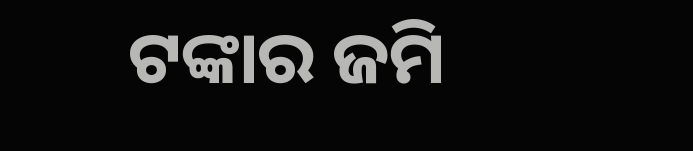ଟଙ୍କାର ଜମି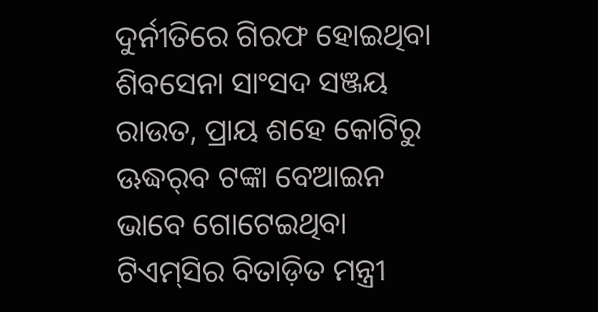ଦୁର୍ନୀତିରେ ଗିରଫ ହୋଇଥିବା ଶିବସେନା ସାଂସଦ ସଞ୍ଜୟ ରାଉତ, ପ୍ରାୟ ଶହେ କୋଟିରୁ ଊଦ୍ଧର୍‌ବ ଟଙ୍କା ବେଆଇନ ଭାବେ ଗୋଟେଇଥିବା ଟିଏମ୍‌ସିର ବିତାଡ଼ିତ ମନ୍ତ୍ରୀ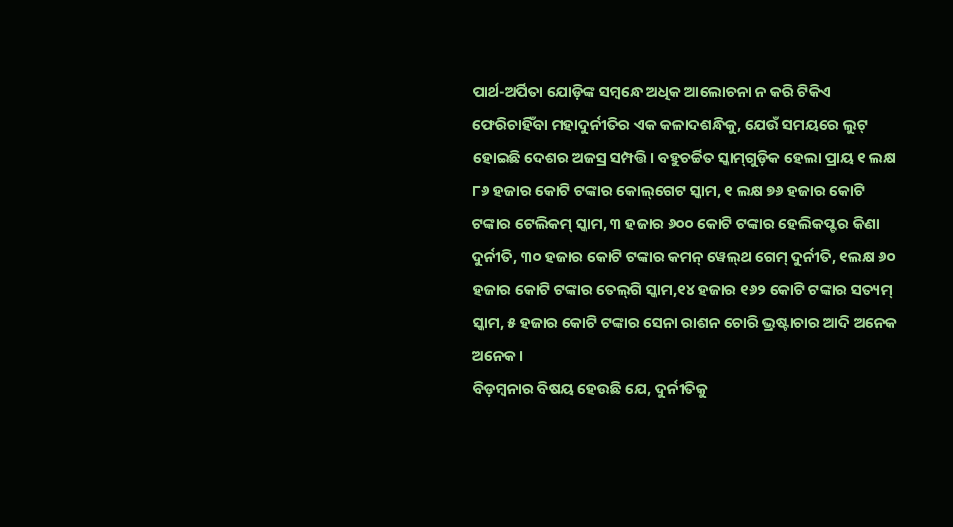ପାର୍ଥ-ଅର୍ପିତା ଯୋଡ଼ିଙ୍କ ସମ୍ବନ୍ଧେ ଅଧିକ ଆଲୋଚନା ନ କରି ଟିକିଏ ଫେରିଚାହିଁବା ମହାଦୁର୍ନୀତିର ଏକ କଳାଦଶନ୍ଧିକୁ, ଯେଉଁ ସମୟରେ ଲୁଟ୍‌ ହୋଇଛି ଦେଶର ଅଜସ୍ର ସମ୍ପତ୍ତି। ବହୁଚର୍ଚ୍ଚିତ ସ୍କାମ୍‌ଗୁଡ଼ିକ ହେଲା ପ୍ରାୟ ୧ ଲକ୍ଷ ୮୬ ହଜାର କୋଟି ଟଙ୍କାର କୋଲ୍‌ଗେଟ ସ୍କାମ, ୧ ଲକ୍ଷ ୭୬ ହଜାର କୋଟି ଟଙ୍କାର ଟେଲିକମ୍‌ ସ୍କାମ, ୩ ହଜାର ୬୦୦ କୋଟି ଟଙ୍କାର ହେଲିକପ୍ଟର କିଣା ଦୁର୍ନୀତି, ୩୦ ହଜାର କୋଟି ଟଙ୍କାର କମନ୍‌ ୱେଲ୍‌ଥ ଗେମ୍‌ ଦୁର୍ନୀତି, ୧ଲକ୍ଷ ୬୦ ହଜାର କୋଟି ଟଙ୍କାର ତେଲ୍‌ଗି ସ୍କାମ,୧୪ ହଜାର ୧୬୨ କୋଟି ଟଙ୍କାର ସତ୍ୟମ୍‌ ସ୍କାମ, ୫ ହଜାର କୋଟି ଟଙ୍କାର ସେନା ରାଶନ ଚୋରି ଭ୍ରଷ୍ଟାଚାର ଆଦି ଅନେକ ଅନେକ।
ବିଡ଼ମ୍ବନାର ବିଷୟ ହେଉଛି ଯେ, ଦୁର୍ନୀତିକୁ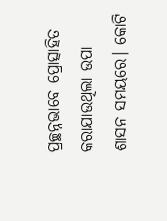ପ୍ରଚ୍ଛନ୍ନଭାବେ ପ୍ରୋତ୍ସାହିତ କରାଯାଉଥିଲା ଉପା ଶାସନ ସମୟରେ। କୋଟି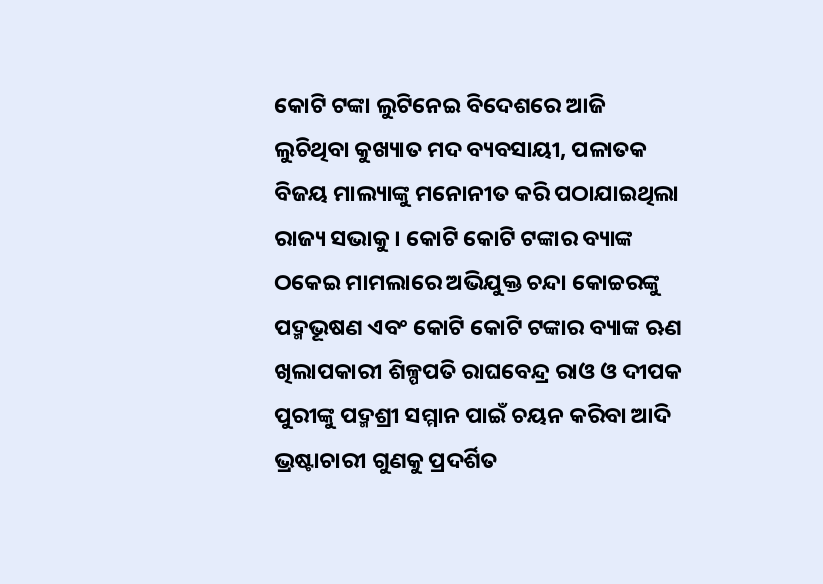କୋଟି ଟଙ୍କା ଲୁଟିନେଇ ବିଦେଶରେ ଆଜି ଲୁଚିଥିବା କୁଖ୍ୟାତ ମଦ ବ୍ୟବସାୟୀ, ପଳାତକ ବିଜୟ ମାଲ୍ୟାଙ୍କୁ ମନୋନୀତ କରି ପଠାଯାଇଥିଲା ରାଜ୍ୟ ସଭାକୁ। କୋଟି କୋଟି ଟଙ୍କାର ବ୍ୟାଙ୍କ ଠକେଇ ମାମଲାରେ ଅଭିଯୁକ୍ତ ଚନ୍ଦା କୋଚ୍ଚରଙ୍କୁ ପଦ୍ମଭୂଷଣ ଏବଂ କୋଟି କୋଟି ଟଙ୍କାର ବ୍ୟାଙ୍କ ଋଣ ଖିଲାପକାରୀ ଶିଳ୍ପପତି ରାଘବେନ୍ଦ୍ର ରାଓ ଓ ଦୀପକ ପୁରୀଙ୍କୁ ପଦ୍ମଶ୍ରୀ ସମ୍ମାନ ପାଇଁ ଚୟନ କରିବା ଆଦି ଭ୍ରଷ୍ଟାଚାରୀ ଗୁଣକୁ ପ୍ରଦର୍ଶିତ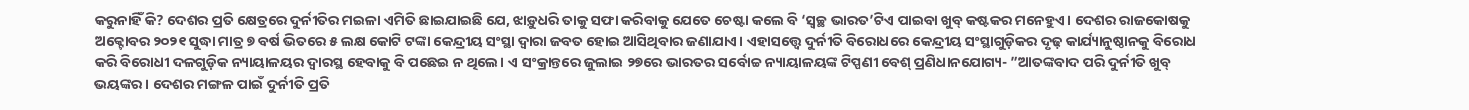କରୁନାହିଁ କି? ଦେଶର ପ୍ରତି କ୍ଷେତ୍ରରେ ଦୁର୍ନୀତିର ମଇଳା ଏମିତି ଛାଇଯାଇଛି ଯେ, ଝାଡ଼ୁଧରି ତାକୁ ସଫା କରିବାକୁ ଯେତେ ଚେଷ୍ଟା କଲେ ବି ‘ସ୍ବଚ୍ଛ ଭାରତ’ଟିଏ ପାଇବା ଖୁବ୍‌ କଷ୍ଟକର ମନେହୁଏ। ଦେଶର ରାଜକୋଷକୁ ଅକ୍ଟୋବର ୨୦୨୧ ସୁଦ୍ଧା ମାତ୍ର ୭ ବର୍ଷ ଭିତରେ ୫ ଲକ୍ଷ କୋଟି ଟଙ୍କା କେନ୍ଦ୍ରୀୟ ସଂସ୍ଥା ଦ୍ୱାରା ଜବତ ହୋଇ ଆସିଥିବାର ଜଣାଯାଏ। ଏହାସତ୍ତ୍ୱେ ଦୁର୍ନୀତି ବିରୋଧରେ କେନ୍ଦ୍ରୀୟ ସଂସ୍ଥାଗୁଡ଼ିକର ଦୃଢ଼ କାର୍ଯ୍ୟାନୁଷ୍ଠାନକୁ ବିରୋଧ କରି ବିରୋଧୀ ଦଳଗୁଡ଼ିକ ନ୍ୟାୟାଳୟର ଦ୍ୱାରସ୍ଥ ହେବାକୁ ବି ପଛେଇ ନ ଥିଲେ। ଏ ସଂକ୍ରାନ୍ତରେ ଜୁଲାଇ ୨୭ରେ ଭାରତର ସର୍ବୋଚ୍ଚ ନ୍ୟାୟାଳୟଙ୍କ ଟିପ୍ପଣୀ ବେଶ୍‌ ପ୍ରଣିଧାନଯୋଗ୍ୟ- ”ଆତଙ୍କବାଦ ପରି ଦୁର୍ନୀତି ଖୁବ୍‌ ଭୟଙ୍କର। ଦେଶର ମଙ୍ଗଳ ପାଇଁ ଦୁର୍ନୀତି ପ୍ରତି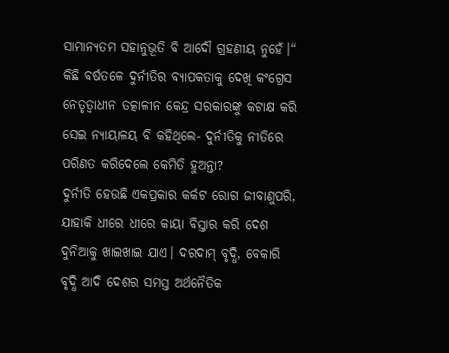ସାମାନ୍ୟତମ ସହାନୁଭୂତି ବି ଆଦୌ ଗ୍ରହଣୀୟ ନୁହେଁ।“ କିଛି ବର୍ଷତଳେ ଦୁର୍ନୀତିର ବ୍ୟାପକତାକୁ ଦେଖି କଂଗ୍ରେସ ନେତୃତ୍ୱାଧୀନ ତତ୍କାଳୀନ କେନ୍ଦ୍ର ସରକାରଙ୍କୁ କଟାକ୍ଷ କରି ସେଇ ନ୍ୟାୟାଳୟ ବି କହିଥିଲେ- ଦୁର୍ନୀତିକୁ ନୀତିରେ ପରିଣତ କରିଦେଲେ କେମିତି ହୁଅନ୍ତା?
ଦୁର୍ନୀତି ହେଉଛି ଏକପ୍ରକାର କର୍କଟ ରୋଗ ଜୀବାଣୁପରି, ଯାହାକି ଧୀରେ ଧୀରେ କାୟା ବିସ୍ତାର କରି ଦେଶ ଦୁନିଆକୁ ଖାଇଖାଇ ଯାଏ। ଦରଦାମ୍‌ ବୃଦ୍ଧି, ବେକାରି ବୃଦ୍ଧି ଆଦି ଦେଶର ସମସ୍ତ ଅର୍ଥନୈତିକ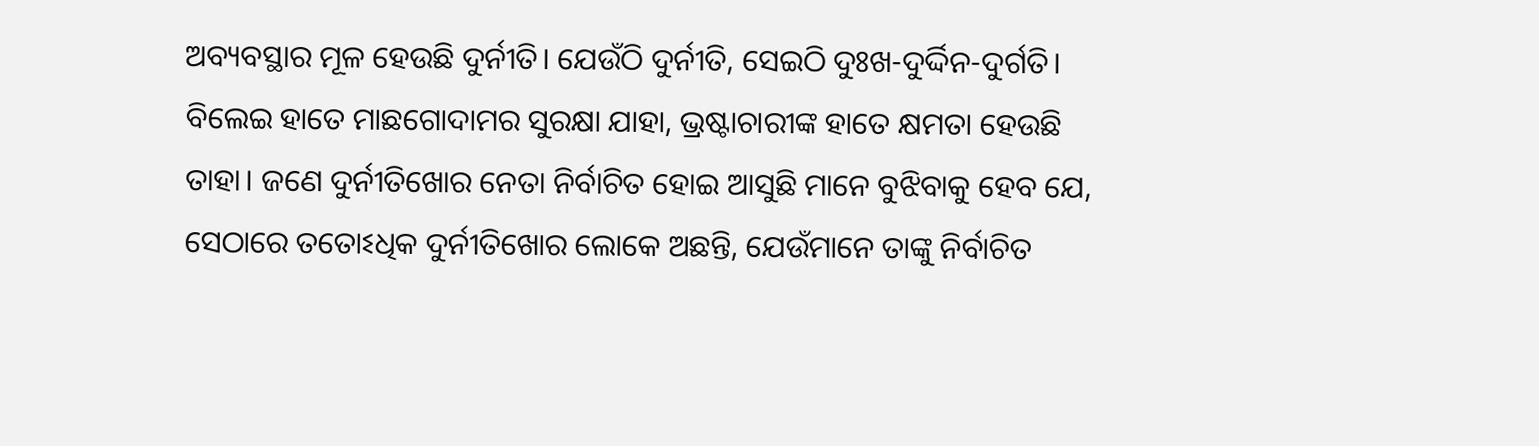ଅବ୍ୟବସ୍ଥାର ମୂଳ ହେଉଛି ଦୁର୍ନୀତି। ଯେଉଁଠି ଦୁର୍ନୀତି, ସେଇଠି ଦୁଃଖ-ଦୁର୍ଦ୍ଦିନ-ଦୁର୍ଗତି। ବିଲେଇ ହାତେ ମାଛଗୋଦାମର ସୁରକ୍ଷା ଯାହା, ଭ୍ରଷ୍ଟାଚାରୀଙ୍କ ହାତେ କ୍ଷମତା ହେଉଛି ତାହା। ଜଣେ ଦୁର୍ନୀତିଖୋର ନେତା ନିର୍ବାଚିତ ହୋଇ ଆସୁଛି ମାନେ ବୁଝିବାକୁ ହେବ ଯେ, ସେଠାରେ ତତୋଽଧିକ ଦୁର୍ନୀତିଖୋର ଲୋକେ ଅଛନ୍ତି, ଯେଉଁମାନେ ତାଙ୍କୁ ନିର୍ବାଚିତ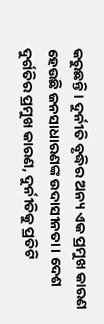କରୁଛନ୍ତି। ଦୁର୍ନୀତି ବୃଦ୍ଧିର ଅନ୍ୟ ଏକ ପ୍ରମୁଖ କାରଣ ହେଉଛି ଜନସାଧାରଣଙ୍କ ଉଦାସୀନତା। ଦେଶ ଦୁର୍ଗତିର ପ୍ରମୁଖ କାରଣ, ଦୁର୍ନୀତିକୁ ପ୍ରତିଟି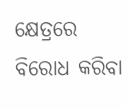କ୍ଷେତ୍ରରେ ବିରୋଧ କରିବା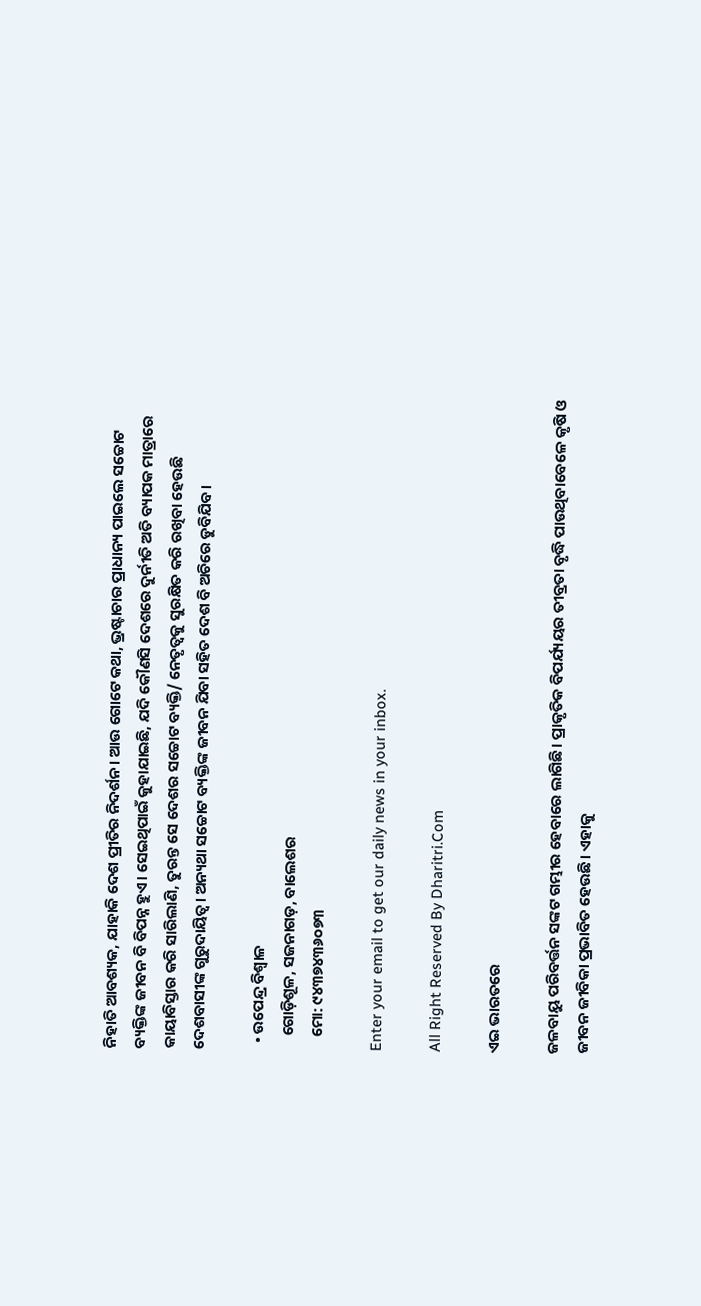ନିହାତି ଆବଶ୍ୟକ, ଯାହାକି ଦେଶ ପ୍ରୀତିର ନିଦର୍ଶନ। ଆଉ ଗୋଟେ କଥା, ଭ୍ରଷ୍ଟାଚାର ପ୍ରାଧାନ୍ୟ ପାଇଲେ ସଚ୍ଚୋଟ ବ୍ୟକ୍ତିଙ୍କ ଜୀବନ ବି ବିପନ୍ନ ହୁଏ। ସେଇଥିପାଇଁ କୁହାଯାଇଛି, ଯଦି କୌଣସି ଦେଶରେ ଦୁର୍ନୀତି ଅତି ବ୍ୟାପକ ମାତ୍ରାରେ କାୟାବିସ୍ତାର କରି ସାରିଲାଣି, ତୁରନ୍ତ ସେ ଦେଶର ସଚ୍ଚୋଟ ବ୍ୟକ୍ତି/ ନେତୃତ୍ୱକୁ ସୁରକ୍ଷିତ କରି ରଖିବା ହେଉଛି ଦେଶବାସୀଙ୍କ ଗୁରୁଦାୟିତ୍ୱ। ଅନ୍ୟଥା ସଚ୍ଚୋଟ ବ୍ୟକ୍ତିଙ୍କ ଜୀବନ ଯିବା ସହିତ ଦେଶ ବି ଅଚିରେ ଡୁବିଯିବ।

  • ଉପେନ୍ଦ୍ର ବିଶ୍ୱାଳ
    ଗୋଡ଼ିଶୂଳ, ସଜନାଗଡ଼, ବାଲେଶର
    ମୋ: ୯୪୩୭୪୩୬୦୭୩

Enter your email to get our daily news in your inbox.

All Right Reserved By Dharitri.Com

ଏଇ ଭାରତରେ

ଜଳବାୟୁ ପରିବର୍ତ୍ତନ ସଙ୍କଟ ଗମ୍ଭୀର ହେବାରେ ଲାଗିଛି। ପ୍ରାକୃତିକ ବିପର୍ଯ୍ୟୟର ତୀବ୍ରତା ବୃଦ୍ଧି ପାଉଥିବାବେଳେ କୃଷି ଓ ଜୀବନ ଜୀବିକା ପ୍ରଭାବିତ ହେଉଛି। ଏହାକୁ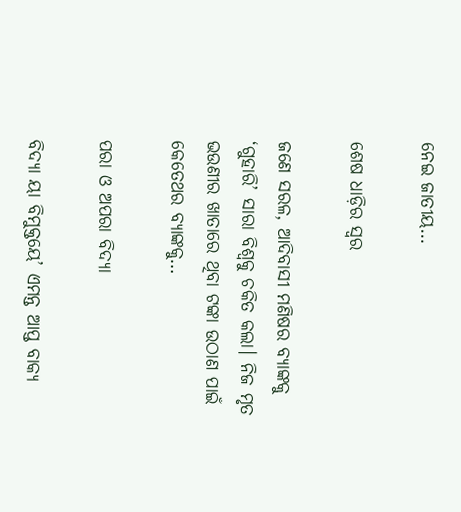ନେଇ ଜାତୀୟ…

ଶେଷ ଧାଡ଼ିର ସ୍ବର

ଜଣେ ସରଳ, ଆଦିବାସୀ ମଣିଷର ବ୍ୟାଙ୍କକୁ ‘ଗୁହାରି’ ସାରା ବିଶ୍ୱକୁ ଚକିତ କଲା। ନିଜ ମୃତ ଭଉଣୀର ଖାତାରେ ଥିବା ଟଙ୍କା ଉଠାଣ ପାଇଁ କେତେଥର ବ୍ୟାଙ୍କକୁ…

ପରା ଓ ଅପରା ବିଦ୍ୟା

ବିଦ୍ୟା ୟା ବିମୁକ୍ତୟେ’ ଏମନ୍ତ ଆପ୍ତ ବାକ୍ୟ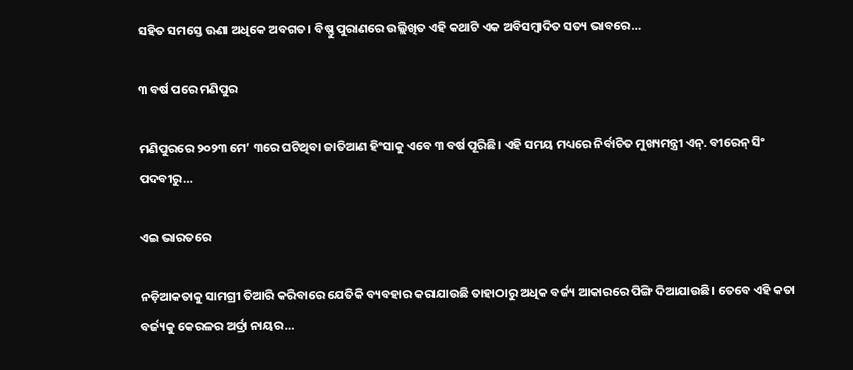ସହିତ ସମସ୍ତେ ଊଣା ଅଧିକେ ଅବଗତ। ବିଷ୍ଣୁ ପୁରାଣରେ ଉଲ୍ଲିଖିତ ଏହି କଥାଟି ଏକ ଅବିସମ୍ବାଦିତ ସତ୍ୟ ଭାବରେ…

୩ ବର୍ଷ ପରେ ମଣିପୁର

ମଣିପୁରରେ ୨୦୨୩ ମେ’ ୩ରେ ଘଟିଥିବା ଜାତିଆଣ ହିଂସାକୁ ଏବେ ୩ ବର୍ଷ ପୂରିଛି। ଏହି ସମୟ ମଧ୍ୟରେ ନିର୍ବାଚିତ ମୁଖ୍ୟମନ୍ତ୍ରୀ ଏନ୍‌. ବୀରେନ୍‌ ସିଂ ପଦବୀରୁ…

ଏଇ ଭାରତରେ

ନଡ଼ିଆକତାକୁ ସାମଗ୍ରୀ ତିଆରି କରିବାରେ ଯେତିକି ବ୍ୟବହାର କରାଯାଉଛି ତାହାଠାରୁ ଅଧିକ ବର୍ଜ୍ୟ ଆକାରରେ ପିଙ୍ଗି ଦିଆଯାଉଛି। ତେବେ ଏହି କତା ବର୍ଜ୍ୟକୁ କେରଳର ଅର୍ଦ୍ରା ନାୟର…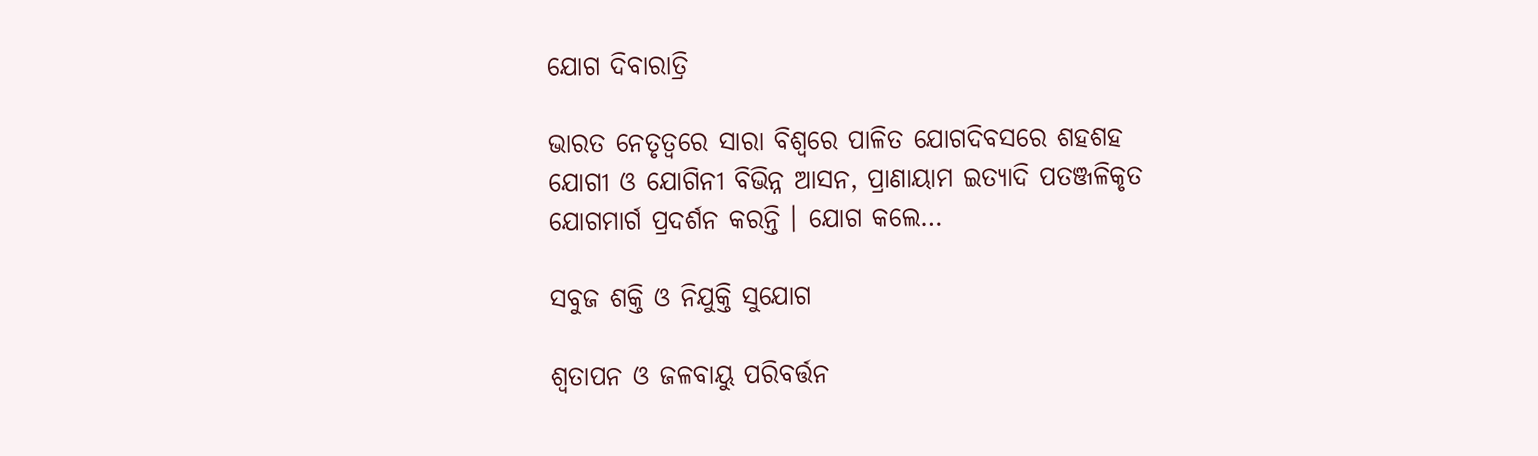ଯୋଗ ଦିବାରାତ୍ରି

ଭାରତ ନେତୃତ୍ୱରେ ସାରା ବିଶ୍ୱରେ ପାଳିତ ଯୋଗଦିବସରେ ଶହଶହ ଯୋଗୀ ଓ ଯୋଗିନୀ ବିଭିନ୍ନ ଆସନ, ପ୍ରାଣାୟାମ ଇତ୍ୟାଦି ପତଞ୍ଜଳିକୃତ ଯୋଗମାର୍ଗ ପ୍ରଦର୍ଶନ କରନ୍ତି । ଯୋଗ କଲେ…

ସବୁଜ ଶକ୍ତି ଓ ନିଯୁକ୍ତି ସୁଯୋଗ

ଶ୍ୱତାପନ ଓ ଜଳବାୟୁ ପରିବର୍ତ୍ତନ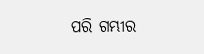ପରି ଗମ୍ଭୀର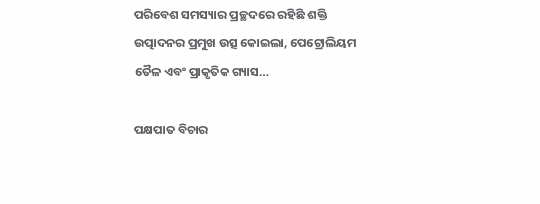ପରିବେଶ ସମସ୍ୟାର ପ୍ରଚ୍ଛଦରେ ରହିଛି ଶକ୍ତି ଉତ୍ପାଦନର ପ୍ରମୁଖ ଉତ୍ସ କୋଇଲା, ପେଟ୍ରୋଲିୟମ ତୈଳ ଏବଂ ପ୍ରାକୃତିକ ଗ୍ୟାସ…

ପକ୍ଷପାତ ବିଚାର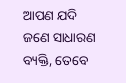ଆପଣ ଯଦି ଜଣେ ସାଧାରଣ ବ୍ୟକ୍ତି, ତେବେ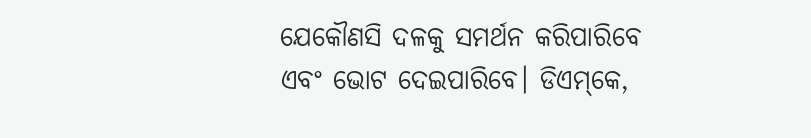ଯେକୌଣସି ଦଳକୁ ସମର୍ଥନ କରିପାରିବେ ଏବଂ ଭୋଟ ଦେଇପାରିବେ। ଡିଏମ୍‌କେ,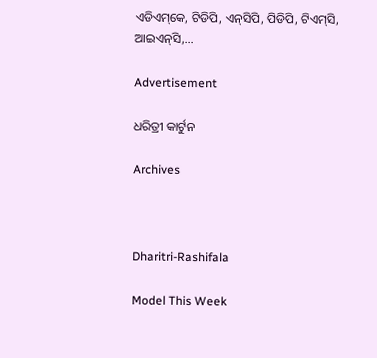ଏଡିଏମ୍‌କେ, ଟିଡିପି, ଏନ୍‌ସିପି, ପିଡିପି, ଟିଏମ୍‌ସି, ଆଇଏନ୍‌ସି,…

Advertisement

ଧରିତ୍ରୀ କାର୍ଟୁନ

Archives



Dharitri-Rashifala

Model This Week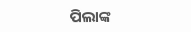ପିଲାଙ୍କ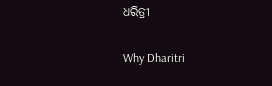ଧରିତ୍ରୀ

Why Dharitri